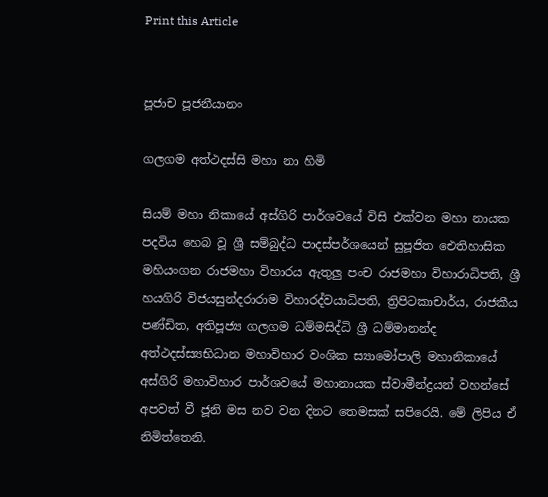Print this Article


පූජාච පූජනීයානං

ගලගම අත්ථදස්සි මහා නා හිමි

සියම් මහා නිකායේ අස්ගිරි පාර්ශවයේ විසි එක්වන මහා නායක පදවිය හෙබ වූ ශ්‍රී සම්බුද්ධ පාදස්පර්ශයෙන් සුපූජිත ඓතිහාසික මහියංගන රාජමහා විහාරය ඇතුලු පංච රාජමහා විහාරාධිපති, ශ්‍රී හයගිරි විජයසුන්දරාරාම විහාරද්වයාධිපති, ත්‍රිපිටකාචාර්ය, රාජකීය පණ්ඩිත, අතිපූජ්‍ය ගලගම ධම්මසිද්ධි ශ්‍රී ධම්මානන්ද අත්ථදස්ස්‍යභිධාන මහාවිහාර වංශික ස්‍යාමෝපාලි මහානිකායේ අස්ගිරි මහාවිහාර පාර්ශවයේ මහානායක ස්වාමීන්ද්‍රයන් වහන්සේ අපවත් වී ජූනි මස නව වන දිනට තෙමසක් සපිරෙයි. මේ ලිපිය ඒ නිමිත්තෙනි.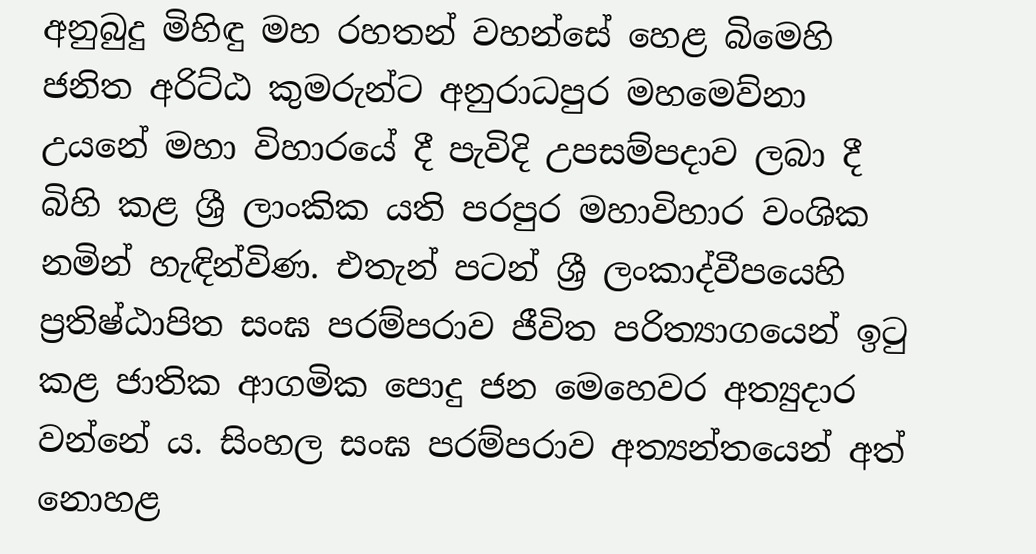අනුබුදු මිහිඳු මහ රහතන් වහන්සේ හෙළ බිමෙහි ජනිත අරිට්ඨ කුමරුන්ට අනුරාධපුර මහමෙව්නා උයනේ මහා විහාරයේ දී පැවිදි උපසම්පදාව ලබා දී බිහි කළ ශ්‍රී ලාංකික යති පරපුර මහාවිහාර වංශික නමින් හැඳින්විණ. එතැන් පටන් ශ්‍රී ලංකාද්වීපයෙහි ප්‍රතිෂ්ඨාපිත සංඝ පරම්පරාව ජීවිත පරිත්‍යාගයෙන් ඉටු කළ ජාතික ආගමික පොදු ජන මෙහෙවර අත්‍යුදාර වන්නේ ය. සිංහල සංඝ පරම්පරාව අත්‍යන්තයෙන් අත් නොහළ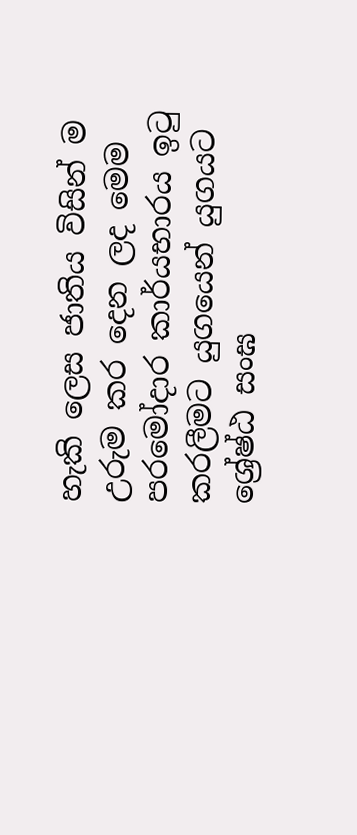හැකි ලෙස ජාතිය විසින් ම උරුම කර දෙන ලද මෙම පරමෝදාර කාර්යභාරය ඉටු කරලීමට යුගයෙන් යුගයට ශ්‍රේෂ්ඨ සංඝ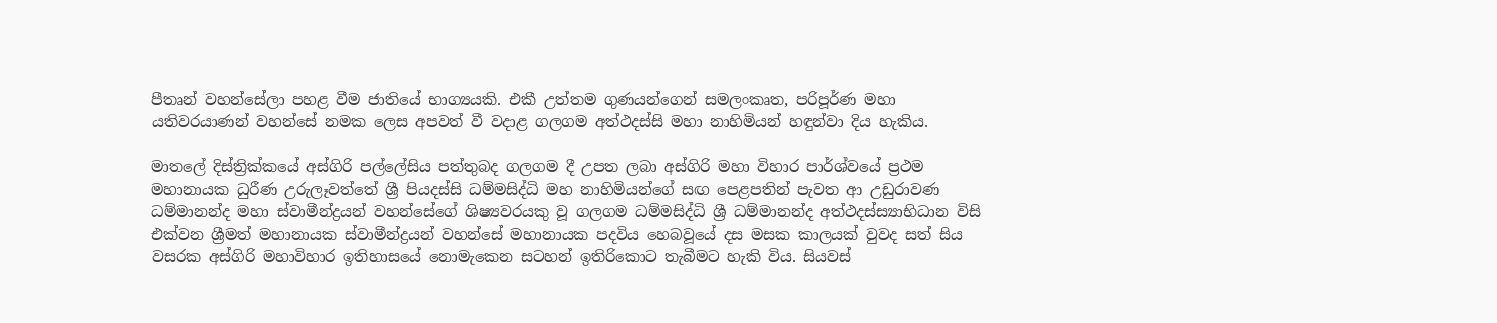පීතෘන් වහන්සේලා පහළ වීම ජාතියේ භාග්‍යයකි. එකී උත්තම ගුණයන්ගෙන් සමලංකෘත, පරිපූර්ණ මහා යතිවරයාණන් වහන්සේ නමක ලෙස අපවත් වී වදාළ ගලගම අත්ථදස්සි මහා නාහිමියන් හඳුන්වා දිය හැකිය.

මාතලේ දිස්ත්‍රික්කයේ අස්ගිරි පල්ලේසිය පත්තුබද ගලගම දී උපත ලබා අස්ගිරි මහා විහාර පාර්ශ්වයේ ප්‍රථම මහානායක ධුරීණ උරුලෑවත්තේ ශ්‍රී පියදස්සි ධම්මසිද්ධි මහ නාහිමියන්ගේ සඟ පෙළපතින් පැවත ආ උඩුරාවණ ධම්මානන්ද මහා ස්වාමීන්ද්‍රයන් වහන්සේගේ ශිෂ්‍යවරයකු වූ ගලගම ධම්මසිද්ධි ශ්‍රී ධම්මානන්ද අත්ථදස්ස්‍යාභිධාන විසි එක්වන ශ්‍රීමත් මහානායක ස්වාමීන්ද්‍රයන් වහන්සේ මහානායක පදවිය හෙබවූයේ දස මසක කාලයක් වුවද සත් සිය වසරක අස්ගිරි මහාවිහාර ඉතිහාසයේ නොමැකෙන සටහන් ඉතිරිකොට තැබීමට හැකි විය. සියවස්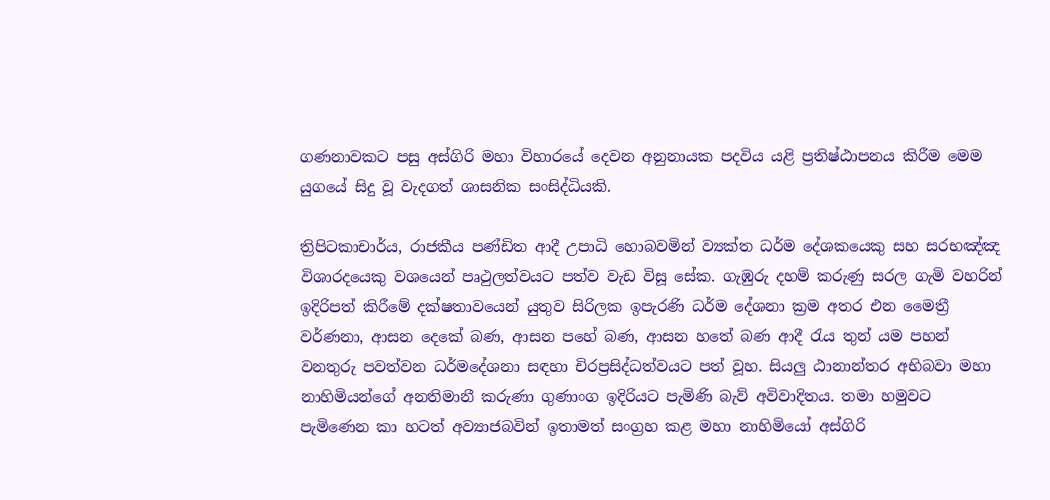ගණනාවකට පසු අස්ගිරි මහා විහාරයේ දෙවන අනුනායක පදවිය යළි ප්‍රතිෂ්ඨාපනය කිරීම මෙම යුගයේ සිදු වූ වැදගත් ශාසනික සංසිද්ධියකි.

ත්‍රිපිටකාචාර්ය, රාජකීය පණ්ඩිත ආදී උපාධි හොබවමින් ව්‍යක්ත ධර්ම දේශකයෙකු සහ සරභඤ්ඤ විශාරදයෙකු වශයෙන් පෘථුලත්වයට පත්ව වැඩ විසූ සේක. ගැඹුරු දහම් කරුණු සරල ගැමි වහරින් ඉදිරිපත් කිරීමේ දක්ෂතාවයෙන් යුතුව සිරිලක ඉපැරණි ධර්ම දේශනා ක්‍රම අතර එන මෛත්‍රී වර්ණනා, ආසන දෙකේ බණ, ආසන පහේ බණ, ආසන හතේ බණ ආදී රැය තුන් යම පහන් වනතුරු පවත්වන ධර්මදේශනා සඳහා චිරප්‍රසිද්ධත්වයට පත් වූහ. සියලු ඨානාන්තර අභිබවා මහා නාහිමියන්ගේ අනතිමානී කරුණා ගුණාංග ඉදිරියට පැමිණි බැව් අවිවාදිතය. තමා හමුවට පැමිණෙන කා හටත් අව්‍යාජබවින් ඉතාමත් සංග්‍රහ කළ මහා නාහිමියෝ අස්ගිරි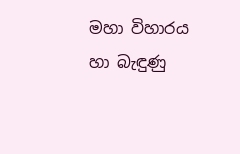මහා විහාරය හා බැඳුණු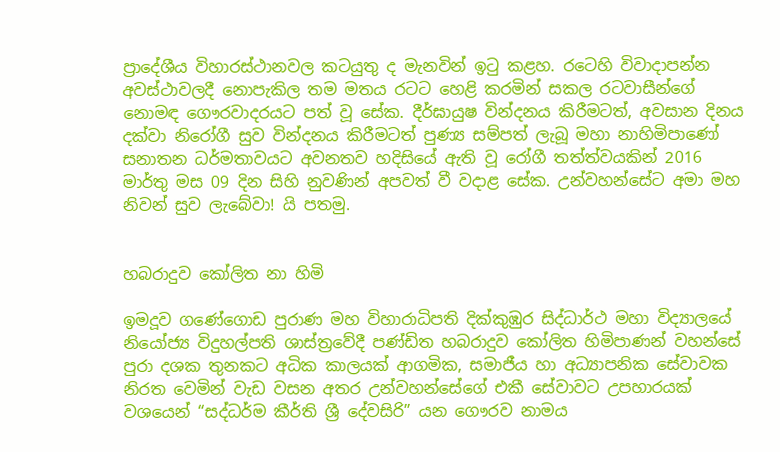ප්‍රාදේශීය විහාරස්ථානවල කටයුතු ද මැනවින් ඉටු කළහ. රටෙහි විවාදාපන්න අවස්ථාවලදී නොපැකිල තම මතය රටට හෙළි කරමින් සකල රටවාසීන්ගේ නොමඳ ගෞරවාදරයට පත් වූ සේක. දීර්ඝායුෂ වින්දනය කිරීමටත්, අවසාන දිනය දක්වා නිරෝගී සුව වින්දනය කිරීමටත් පුණ්‍ය සම්පත් ලැබූ මහා නාහිමිපාණෝ සනාතන ධර්මතාවයට අවනතව හදිසියේ ඇති වූ රෝගී තත්ත්වයකින් 2016 මාර්තු මස 09 දින සිහි නුවණින් අපවත් වී වදාළ සේක. උන්වහන්සේට අමා මහ නිවන් සුව ලැබේවා! යි පතමු.


හබරාදුව කෝලිත නා හිමි

ඉමදූව ගණේගොඩ පුරාණ මහ විහාරාධිපති දික්කුඹුර සිද්ධාර්ථ මහා විද්‍යාලයේ නියෝජ්‍ය විදුහල්පති ශාස්ත්‍රවේදී පණ්ඩිත හබරාදුව කෝලිත හිමිපාණන් වහන්සේ පුරා දශක තුනකට අධික කාලයක් ආගමික, සමාජීය හා අධ්‍යාපනික සේවාවක නිරත වෙමින් වැඩ වසන අතර උන්වහන්සේගේ එකී සේවාවට උපහාරයක් වශයෙන් “සද්ධර්ම කීර්ති ශ්‍රී දේවසිරි” යන ගෞරව නාමය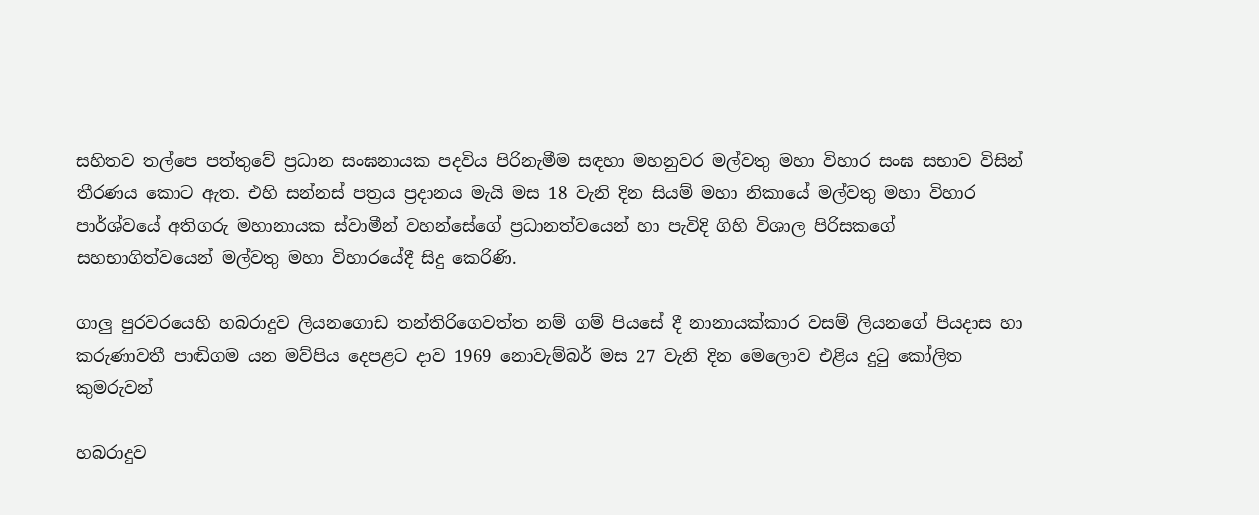සහිතව තල්පෙ පත්තුවේ ප්‍රධාන සංඝනායක පදවිය පිරිනැමීම සඳහා මහනුවර මල්වතු මහා විහාර සංඝ සභාව විසින් තීරණය කොට ඇත. එහි සන්නස් පත්‍රය ප්‍රදානය මැයි මස 18 වැනි දින සියම් මහා නිකායේ මල්වතු මහා විහාර පාර්ශ්වයේ අතිගරු මහානායක ස්වාමීන් වහන්සේගේ ප්‍රධානත්වයෙන් හා පැවිදි ගිහි විශාල පිරිසකගේ සහභාගිත්වයෙන් මල්වතු මහා විහාරයේදී සිදු කෙරිණි.

ගාලු පුරවරයෙහි හබරාදුව ලියනගොඩ තන්තිරිගෙවත්ත නම් ගම් පියසේ දී නානායක්කාර වසම් ලියනගේ පියදාස හා කරුණාවතී පාඬිගම යන මව්පිය දෙපළට දාව 1969 නොවැම්බර් මස 27 වැනි දින මෙලොව එළිය දුටු කෝලිත කුමරුවන්

හබරාදුව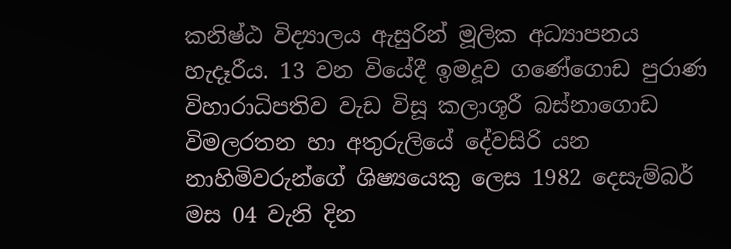කනිෂ්ඨ විද්‍යාලය ඇසුරින් මූලික අධ්‍යාපනය හැදෑරීය. 13 වන වියේදී ඉමදූව ගණේගොඩ පුරාණ විහාරාධිපතිව වැඩ විසූ කලාශූරී බස්නාගොඩ විමලරතන හා අතුරුලියේ දේවසිරි යන නාහිමිවරුන්ගේ ශිෂ්‍යයෙකු ලෙස 1982 දෙසැම්බර් මස 04 වැනි දින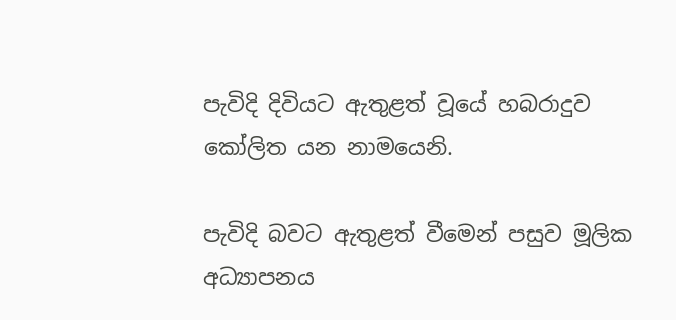පැවිදි දිවියට ඇතුළත් වූයේ හබරාදුව කෝලිත යන නාමයෙනි.

පැවිදි බවට ඇතුළත් වීමෙන් පසුව මූලික අධ්‍යාපනය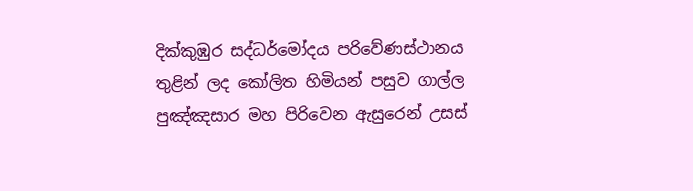දික්කුඹුර සද්ධර්මෝදය පරිවේණස්ථානය තුළින් ලද කෝලිත හිමියන් පසුව ගාල්ල පුඤ්ඤසාර මහ පිරිවෙන ඇසුරෙන් උසස්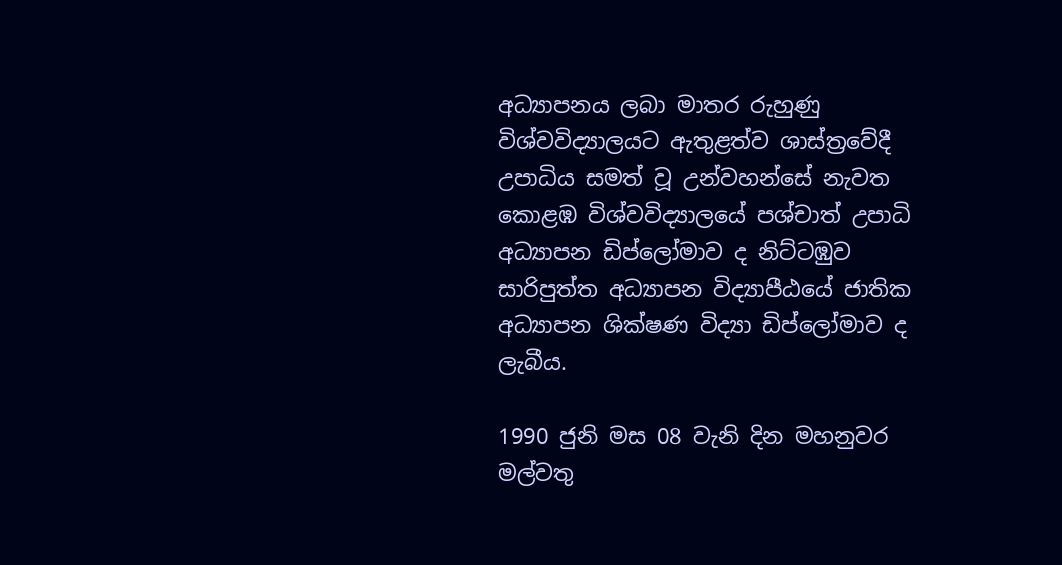අධ්‍යාපනය ලබා මාතර රුහුණු විශ්වවිද්‍යාලයට ඇතුළත්ව ශාස්ත්‍රවේදී උපාධිය සමත් වූ උන්වහන්සේ නැවත කොළඹ විශ්වවිද්‍යාලයේ පශ්චාත් උපාධි අධ්‍යාපන ඩිප්ලෝමාව ද නිට්ටඹුව සාරිපුත්ත අධ්‍යාපන විද්‍යාපීඨයේ ජාතික අධ්‍යාපන ශික්ෂණ විද්‍යා ඩිප්ලෝමාව ද ලැබීය.

1990 ජුනි මස 08 වැනි දින මහනුවර මල්වතු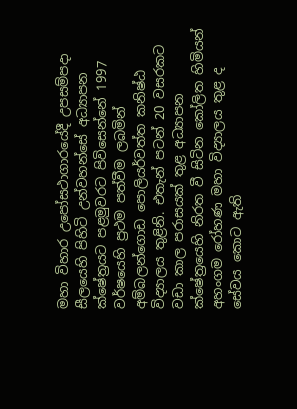මහා විහාර උපෝසථාගාරයේදී උපසම්පදා සීලයෙහි පිහිටි උන්වහන්සේ අධ්‍යාපන ක්ෂේත්‍රයට පළමුවරට පිවිසෙන්නේ 1997 වර්ෂයෙහි ප්‍රථම පත්වීම ලබමින් අම්බලන්ගොඩ පොලියර්වත්ත කනිෂ්ඨ විද්‍යාලය තුළිනි. එතැන් පටන් 20 වසරකට වඩා කාල පරාසයක් තුළ අධ්‍යාපන ක්ෂේත්‍රයෙහි නිරත වී සිටින කෝලිත හිමියන් අහංගම රෝහණ මහා විද්‍යාලය තුළ ද සේවය කොට ඇති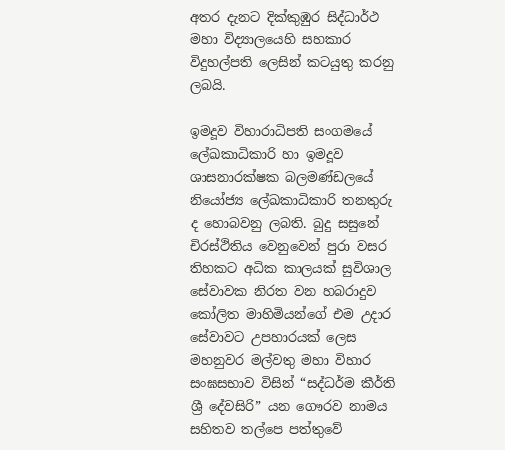අතර දැනට දික්කුඹුර සිද්ධාර්ථ මහා විද්‍යාලයෙහි සහකාර විදුහල්පති ලෙසින් කටයුතු කරනු ලබයි.

ඉමදූව විහාරාධිපති සංගමයේ ලේඛකාධිකාරි හා ඉමදූව ශාසනාරක්ෂක බලමණ්ඩලයේ නියෝජ්‍ය ලේඛකාධිකාරි තනතුරු ද හොබවනු ලබති. බුදු සසුනේ චිරස්ථිතිය වෙනුවෙන් පුරා වසර තිහකට අධික කාලයක් සුවිශාල සේවාවක නිරත වන හබරාදුව කෝලිත මාහිමියන්ගේ එම උදාර සේවාවට උපහාරයක් ලෙස මහනුවර මල්වතු මහා විහාර සංඝසභාව විසින් “සද්ධර්ම කීර්ති ශ්‍රී දේවසිරි” යන ගෞරව නාමය සහිතව තල්පෙ පත්තුවේ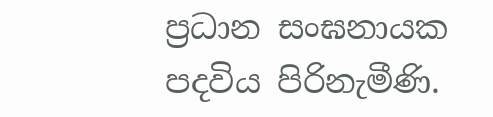ප්‍රධාන සංඝනායක පදවිය පිරිනැමීණි.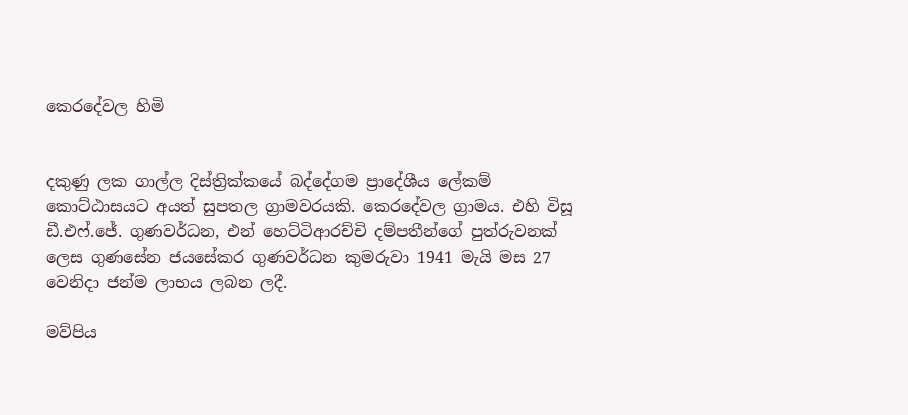කෙරදේවල හිමි


දකුණු ලක ගාල්ල දිස්ත්‍රික්කයේ බද්දේගම ප්‍රාදේශීය ලේකම් කොට්ඨාසයට අයත් සුපතල ග්‍රාමවරයකි. කෙරදේවල ග්‍රාමය. එහි විසූ ඩී.එෆ්.ජේ. ගුණවර්ධන, එන් හෙට්ටිආරච්චි දම්පතීන්ගේ පුත්රුවනක් ලෙස ගුණසේන ජයසේකර ගුණවර්ධන කුමරුවා 1941 මැයි මස 27 වෙනිදා ජන්ම ලාභය ලබන ලදී.

මව්පිය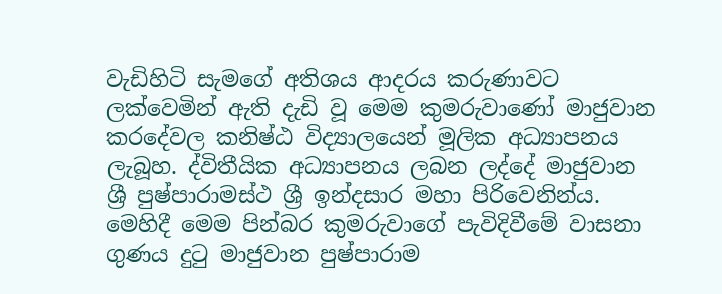වැඩිහිටි සැමගේ අතිශය ආදරය කරුණාවට ලක්වෙමින් ඇති දැඩි වූ මෙම කුමරුවාණෝ මාජුවාන කරදේවල කනිෂ්ඨ විද්‍යාලයෙන් මූලික අධ්‍යාපනය ලැබූහ. ද්විතීයික අධ්‍යාපනය ලබන ලද්දේ මාජුවාන ශ්‍රී පුෂ්පාරාමස්ථ ශ්‍රී ඉන්දසාර මහා පිරිවෙනින්ය. මෙහිදී මෙම පින්බර කුමරුවාගේ පැවිදිවීමේ වාසනා ගුණය දුටු මාජුවාන පුෂ්පාරාම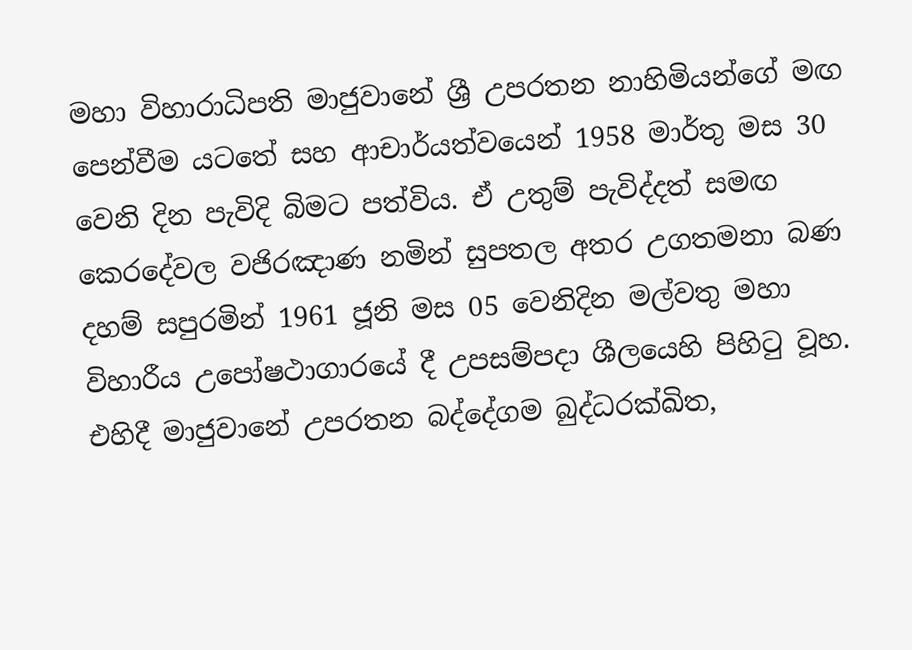මහා විහාරාධිපති මාජුවානේ ශ්‍රී උපරතන නාහිමියන්ගේ මඟ පෙන්වීම යටතේ සහ ආචාර්යත්වයෙන් 1958 මාර්තු මස 30 වෙනි දින පැවිදි බිමට පත්විය. ඒ උතුම් පැවිද්දත් සමඟ කෙරදේවල වජිරඤාණ නමින් සුපතල අතර උගතමනා බණ දහම් සපුරමින් 1961 ජූනි මස 05 වෙනිදින මල්වතු මහා විහාරීය උපෝෂථාගාරයේ දී උපසම්පදා ශීලයෙහි පිහිටු වූහ. එහිදී මාජුවානේ උපරතන බද්දේගම බුද්ධරක්ඛිත,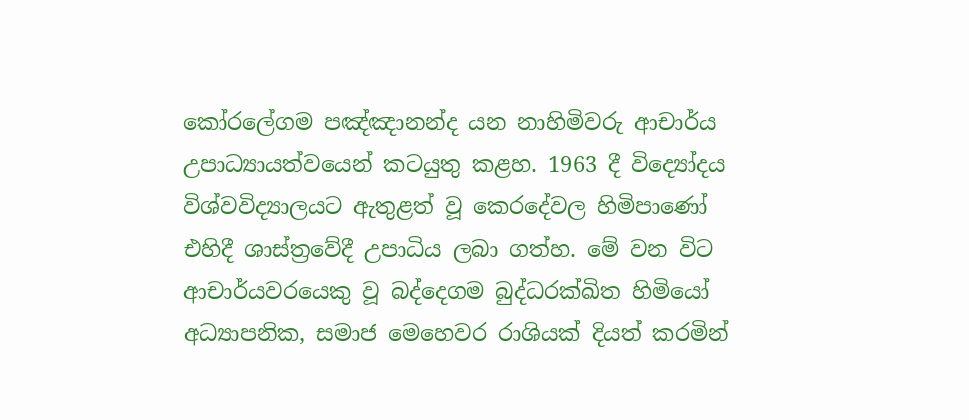කෝරලේගම පඤ්ඤානන්ද යන නාහිමිවරු ආචාර්ය උපාධ්‍යායත්වයෙන් කටයුතු කළහ. 1963 දී විද්‍යෝදය විශ්වවිද්‍යාලයට ඇතුළත් වූ කෙරදේවල හිමිපාණෝ එහිදී ශාස්ත්‍රවේදී උපාධිය ලබා ගත්හ. මේ වන විට ආචාර්යවරයෙකු වූ බද්දෙගම බුද්ධරක්ඛිත හිමියෝ අධ්‍යාපනික, සමාජ මෙහෙවර රාශියක් දියත් කරමින්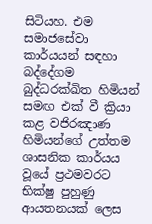සිටියහ. එම සමාජසේවා කාර්යයන් සඳහා බද්දේගම බුද්ධරක්ඛිත හිමියන් සමඟ එක් වී ක්‍රියා කළ වජිරඤාණ හිමියන්ගේ උත්තම ශාසනික කාර්යය වූයේ ප්‍රථමවරට භික්ෂු පුහුණු ආයතනයක් ලෙස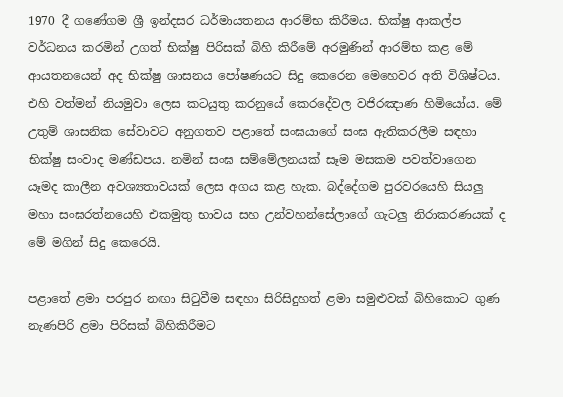1970 දී ගණේගම ශ්‍රී ඉන්දසර ධර්මායතනය ආරම්භ කිරීමය. භික්ෂු ආකල්ප වර්ධනය කරමින් උගත් භික්ෂු පිරිසක් බිහි කිරීමේ අරමුණින් ආරම්භ කළ මේ ආයතනයෙන් අද භික්ෂු ශාසනය පෝෂණයට සිදු කෙරෙන මෙහෙවර අති විශිෂ්ටය. එහි වත්මන් නියමුවා ලෙස කටයුතු කරනුයේ කෙරදේවල වජිරඤාණ හිමියෝය. මේ උතුම් ශාසනික සේවාවට අනුගතව පළාතේ සංඝයාගේ සංඝ ඇතිකරලීම සඳහා භික්ෂු සංවාද මණ්ඩපය. නමින් සංඝ සම්මේලනයක් සෑම මසකම පවත්වාගෙන යෑමද කාලීන අවශ්‍යතාවයක් ලෙස අගය කළ හැක. බද්දේගම පුරවරයෙහි සියලු මහා සංඝරත්නයෙහි එකමුතු භාවය සහ උන්වහන්සේලාගේ ගැටලු නිරාකරණයක් ද මේ මගින් සිදු කෙරෙයි.

පළාතේ ළමා පරපුර නඟා සිටුවීම සඳහා සිරිසිදුහත් ළමා සමුළුවක් බිහිකොට ගුණ නැණපිරි ළමා පිරිසක් බිහිකිරීමට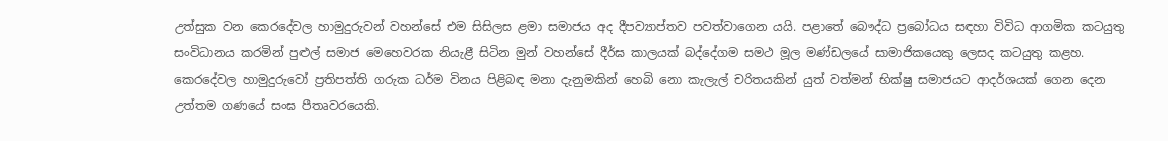උත්සුක වන කෙරදේවල හාමුදුරුවන් වහන්සේ එම සිසිලස ළමා සමාජය අද දීපව්‍යාප්තව පවත්වාගෙන යයි. පළාතේ බෞද්ධ ප්‍රබෝධය සඳහා විවිධ ආගමික කටයුතු සංවිධානය කරමින් පුළුල් සමාජ මෙහෙවරක නියැළී සිටින මුන් වහන්සේ දීර්ඝ කාලයක් බද්දේගම සමථ මූල මණ්ඩලයේ සාමාජිකයෙකු ලෙසද කටයුතු කළහ. කෙරදේවල හාමුදුරුවෝ ප්‍රතිපත්ති ගරුක ධර්ම විනය පිළිබඳ මනා දැනුමකින් හෙබි නො කැලැල් චරිතයකින් යුත් වත්මන් භික්ෂු සමාජයට ආදර්ශයක් ගෙන දෙන උත්තම ගණයේ සංඝ පීතෘවරයෙකි.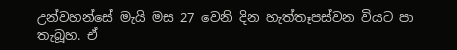උන්වහන්සේ මැයි මස 27 වෙනි දින හැත්තෑපස්වන වියට පා තැබූහ. ඒ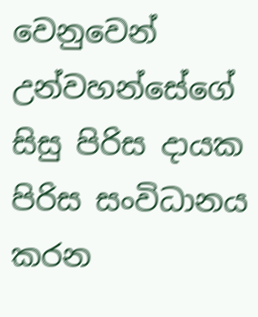වෙනුවෙන් උන්වහන්සේගේ සිසු පිරිස දායක පිරිස සංවිධානය කරන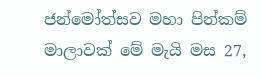ජන්මෝත්සව මහා පින්කම් මාලාවක් මේ මැයි මස 27,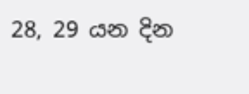28, 29 යන දින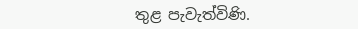තුළ පැවැත්විණි.